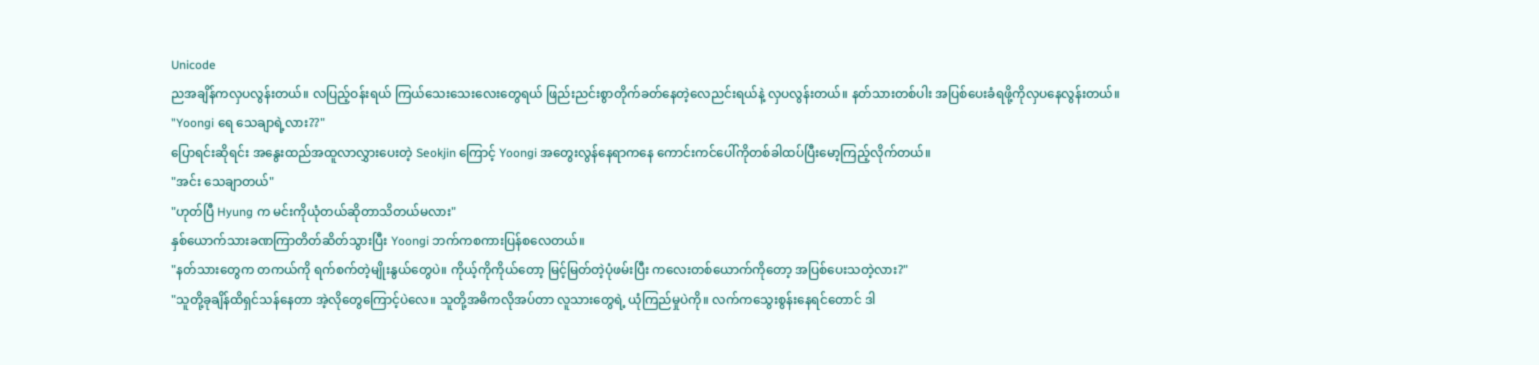Unicode
ညအချိန်ကလှပလွန်းတယ်။ လပြည့်ဝန်းရယ် ကြယ်သေးသေးလေးတွေရယ် ဖြည်းညင်းစွာတိုက်ခတ်နေတဲ့လေညင်းရယ်နဲ့ လှပလွန်းတယ်။ နတ်သားတစ်ပါး အပြစ်ပေးခံရဖို့ကိုလှပနေလွန်းတယ်။
"Yoongi ရေ သေချာရဲ့လား??"
ပြောရင်းဆိုရင်း အနွေးထည်အထူလာလွှားပေးတဲ့ Seokjin ကြောင့် Yoongi အတွေးလွန်နေရာကနေ ကောင်းကင်ပေါ်ကိုတစ်ခါထပ်ပြီးမော့ကြည့်လိုက်တယ်။
"အင်း သေချာတယ်"
"ဟုတ်ပြီ Hyung က မင်းကိုယုံတယ်ဆိုတာသိတယ်မလား"
နှစ်ယောက်သားခဏကြာတိတ်ဆိတ်သွားပြီး Yoongi ဘက်ကစကားပြန်စလေတယ်။
"နတ်သားတွေက တကယ်ကို ရက်စက်တဲ့မျိုးနွယ်တွေပဲ။ ကိုယ့်ကိုကိုယ်တော့ မြင့်မြတ်တဲ့ပုံဖမ်းပြီး ကလေးတစ်ယောက်ကိုတော့ အပြစ်ပေးသတဲ့လား?"
"သူတို့ခုချိန်ထိရှင်သန်နေတာ အဲ့လိုတွေကြောင့်ပဲလေ။ သူတို့အဓိကလိုအပ်တာ လူသားတွေရဲ့ ယုံကြည်မှုပဲကို။ လက်ကသွေးစွန်းနေရင်တောင် ဒါ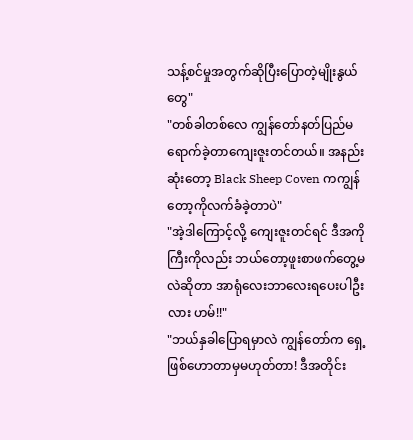သန့်စင်မှုအတွက်ဆိုပြီးပြောတဲ့မျိုးနွယ်တွေ"
"တစ်ခါတစ်လေ ကျွန်တော်နတ်ပြည်မရောက်ခဲ့တာကျေးဇူးတင်တယ်။ အနည်းဆုံးတော့ Black Sheep Coven ကကျွန်တော့ကိုလက်ခံခဲ့တာပဲ"
"အဲ့ဒါကြောင့်လို့ ကျေးဇူးတင်ရင် ဒီအကိုကြီးကိုလည်း ဘယ်တော့ဖူးစာဖက်တွေ့မလဲဆိုတာ အာရုံလေးဘာလေးရပေးပါဦးလား ဟမ်!!"
"ဘယ်နှခါပြောရမှာလဲ ကျွန်တော်က ရှေ့ဖြစ်ဟောတာမှမဟုတ်တာ! ဒီအတိုင်း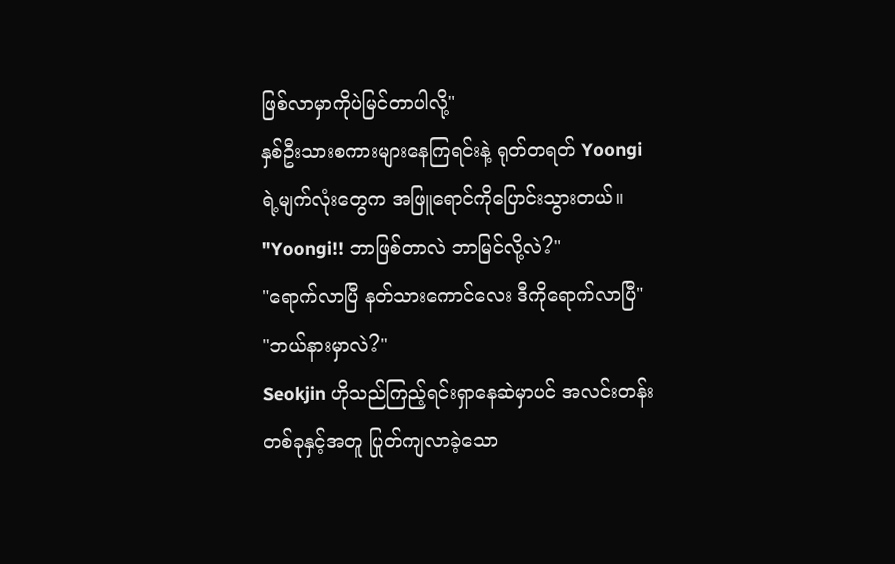ဖြစ်လာမှာကိုပဲမြင်တာပါလို့"
နှစ်ဦးသားစကားများနေကြရင်းနဲ့ ရုတ်တရတ် Yoongi ရဲ့မျက်လုံးတွေက အဖြူရောင်ကိုပြောင်းသွားတယ်။
"Yoongi!! ဘာဖြစ်တာလဲ ဘာမြင်လို့လဲ?"
"ရောက်လာပြီ နတ်သားကောင်လေး ဒီကိုရောက်လာပြီ"
"ဘယ်နားမှာလဲ?"
Seokjin ဟိုသည်ကြည့်ရင်းရှာနေဆဲမှာပင် အလင်းတန်းတစ်ခုနှင့်အတူ ပြုတ်ကျလာခဲ့သော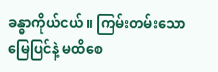ခန္ဓာကိုယ်ငယ်။ ကြမ်းတမ်းသော မြေပြင်နဲ့ မထိစေ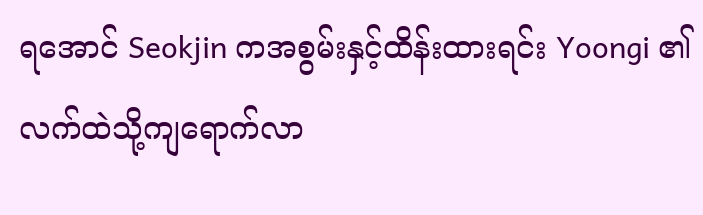ရအောင် Seokjin ကအစွမ်းနှင့်ထိန်းထားရင်း Yoongi ၏လက်ထဲသို့ကျရောက်လာ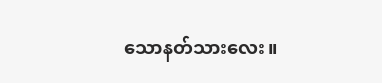သောနတ်သားလေး။